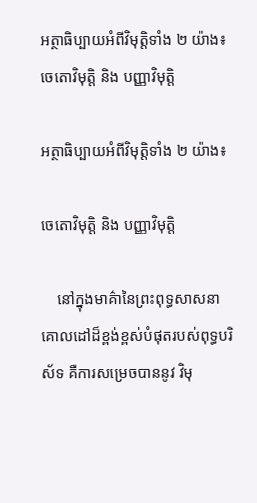អត្ថាធិប្បាយអំពីវិមុត្តិទាំង ២ យ៉ាង៖ ចេតោវិមុត្តិ និង បញ្ញាវិមុត្តិ

អត្ថាធិប្បាយអំពីវិមុត្តិទាំង ២ យ៉ាង៖

ចេតោវិមុត្តិ និង បញ្ញាវិមុត្តិ

    នៅក្នុងមាគ៌ានៃព្រះពុទ្ធសាសនា គោលដៅដ៏ខ្ពង់ខ្ពស់បំផុតរបស់ពុទ្ធបរិស័ទ គឺការសម្រេចបាននូវ វិមុ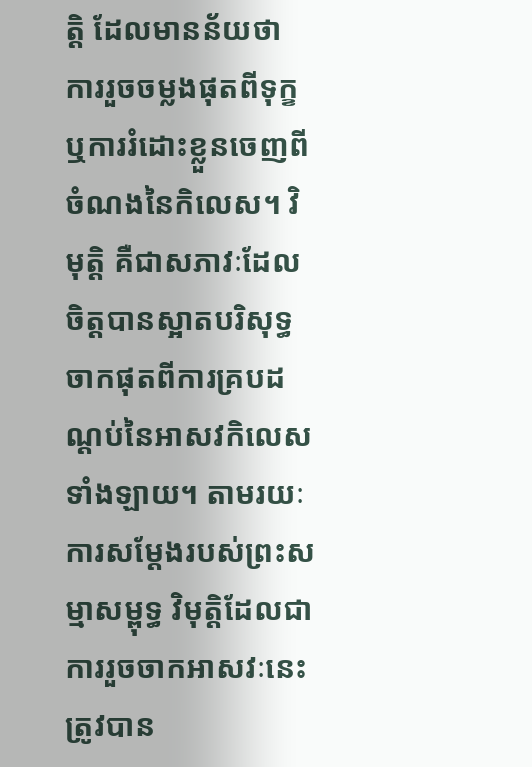ត្តិ ដែលមានន័យថា ការរួចចម្លងផុតពីទុក្ខ ឬការរំដោះខ្លួនចេញពីចំណងនៃកិលេស។ វិមុត្តិ គឺជាសភាវៈដែលចិត្តបានស្អាតបរិសុទ្ធ ចាកផុតពីការគ្របដណ្តប់នៃអាសវកិលេសទាំងឡាយ។ តាមរយៈការសម្តែងរបស់ព្រះសម្មាសម្ពុទ្ធ វិមុត្តិដែលជាការរួចចាកអាសវៈនេះ ត្រូវបាន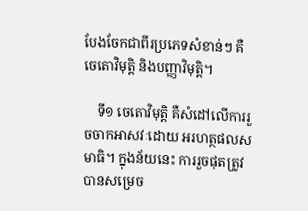បែងចែកជាពីរប្រភេទសំខាន់ៗ គឺចេតោវិមុត្តិ និងបញ្ញាវិមុត្តិ។

    ទី១ ចេតោវិមុត្តិ គឺសំដៅលើការរួចចាកអាសវៈដោយ អរហត្ថផលសមាធិ។ ក្នុងន័យនេះ ការរួចផុតត្រូវបានសម្រេច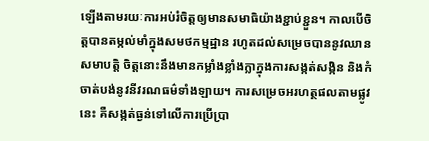ឡើងតាមរយៈការអប់រំចិត្តឲ្យមានសមាធិយ៉ាងខ្ជាប់ខ្ជួន។ កាលបើចិត្តបានតម្កល់មាំក្នុងសមថកម្មដ្ឋាន រហូតដល់សម្រេចបាននូវឈានសមាបត្តិ ចិត្តនោះនឹងមានកម្លាំងខ្លាំងក្លាក្នុងការសង្កត់សង្កិន និងកំចាត់បង់នូវនីវរណធម៌ទាំងឡាយ។ ការសម្រេចអរហត្ថផលតាមផ្លូវនេះ គឺសង្កត់ធ្ងន់ទៅលើការប្រើប្រា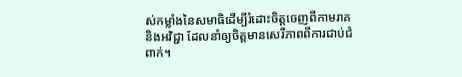ស់កម្លាំងនៃសមាធិដើម្បីរំដោះចិត្តចេញពីកាមរាគ និងអវិជ្ជា ដែលនាំឲ្យចិត្តមានសេរីភាពពីការជាប់ជំពាក់។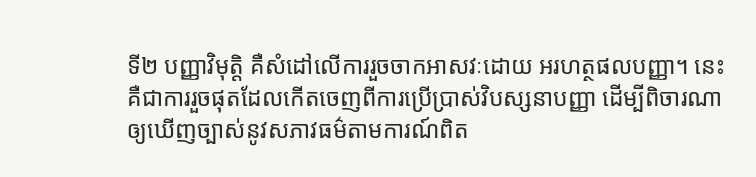ទី២ បញ្ញាវិមុត្តិ គឺសំដៅលើការរួចចាកអាសវៈដោយ អរហត្ថផលបញ្ញា។ នេះគឺជាការរួចផុតដែលកើតចេញពីការប្រើប្រាស់វិបស្សនាបញ្ញា ដើម្បីពិចារណាឲ្យឃើញច្បាស់នូវសភាវធម៌តាមការណ៍ពិត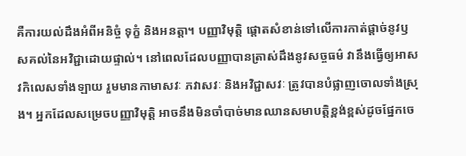គឺការយល់ដឹងអំពីអនិច្ចំ ទុក្ខំ និងអនត្តា។ បញ្ញាវិមុត្តិ ផ្តោតសំខាន់ទៅលើការកាត់ផ្តាច់នូវឫសគល់នៃអវិជ្ជាដោយផ្ទាល់។ នៅពេលដែលបញ្ញាបានត្រាស់ដឹងនូវសច្ចធម៌ វានឹងធ្វើឲ្យអាសវកិលេសទាំងឡាយ រួមមានកាមាសវៈ ភវាសវៈ និងអវិជ្ជាសវៈ ត្រូវបានបំផ្លាញចោលទាំងស្រុង។ អ្នកដែលសម្រេចបញ្ញាវិមុត្តិ អាចនឹងមិនចាំបាច់មានឈានសមាបត្តិខ្ពង់ខ្ពស់ដូចផ្នែកចេ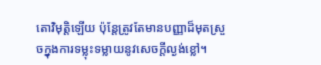តោវិមុត្តិឡើយ ប៉ុន្តែត្រូវតែមានបញ្ញាដ៏មុតស្រួចក្នុងការទម្លុះទម្លាយនូវសេចក្តីល្ងង់ខ្លៅ។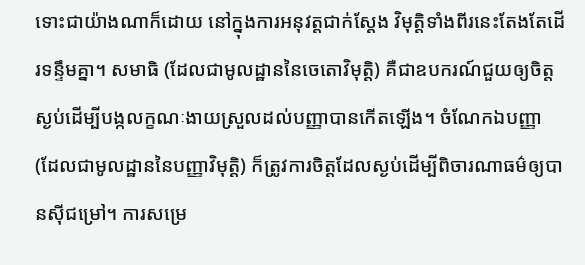ទោះជាយ៉ាងណាក៏ដោយ នៅក្នុងការអនុវត្តជាក់ស្តែង វិមុត្តិទាំងពីរនេះតែងតែដើរទន្ទឹមគ្នា។ សមាធិ (ដែលជាមូលដ្ឋាននៃចេតោវិមុត្តិ) គឺជាឧបករណ៍ជួយឲ្យចិត្តស្ងប់ដើម្បីបង្កលក្ខណៈងាយស្រួលដល់បញ្ញាបានកើតឡើង។ ចំណែកឯបញ្ញា (ដែលជាមូលដ្ឋាននៃបញ្ញាវិមុត្តិ) ក៏ត្រូវការចិត្តដែលស្ងប់ដើម្បីពិចារណាធម៌ឲ្យបានស៊ីជម្រៅ។ ការសម្រេ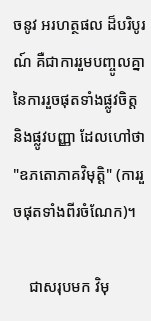ចនូវ អរហត្ថផល ដ៏បរិបូរណ៍ គឺជាការរួមបញ្ចូលគ្នានៃការរួចផុតទាំងផ្លូវចិត្ត និងផ្លូវបញ្ញា ដែលហៅថា "ឧភតោភាគវិមុត្តិ" (ការរួចផុតទាំងពីរចំណែក)។

    ជាសរុបមក វិមុ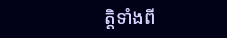ត្តិទាំងពី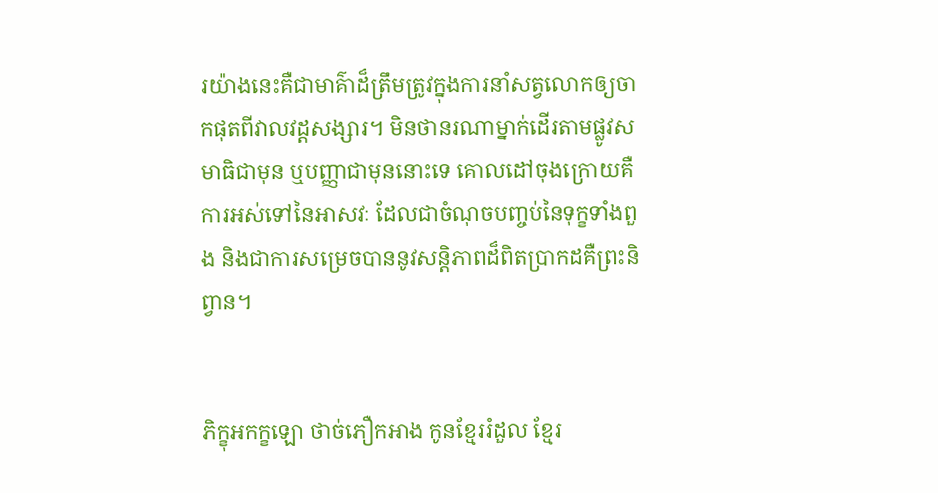រយ៉ាងនេះគឺជាមាគ៌ាដ៏ត្រឹមត្រូវក្នុងការនាំសត្វលោកឲ្យចាកផុតពីវាលវដ្តសង្សារ។ មិនថានរណាម្នាក់ដើរតាមផ្លូវសមាធិជាមុន ឬបញ្ញាជាមុននោះទេ គោលដៅចុងក្រោយគឺការអស់ទៅនៃអាសវៈ ដែលជាចំណុចបញ្ចប់នៃទុក្ខទាំងពួង និងជាការសម្រេចបាននូវសន្តិភាពដ៏ពិតប្រាកដគឺព្រះនិព្វាន។


ភិក្ខុអកក្ខឡោ ថាច់ភឿកអាង កូនខ្មែររំដួល ខ្មែរ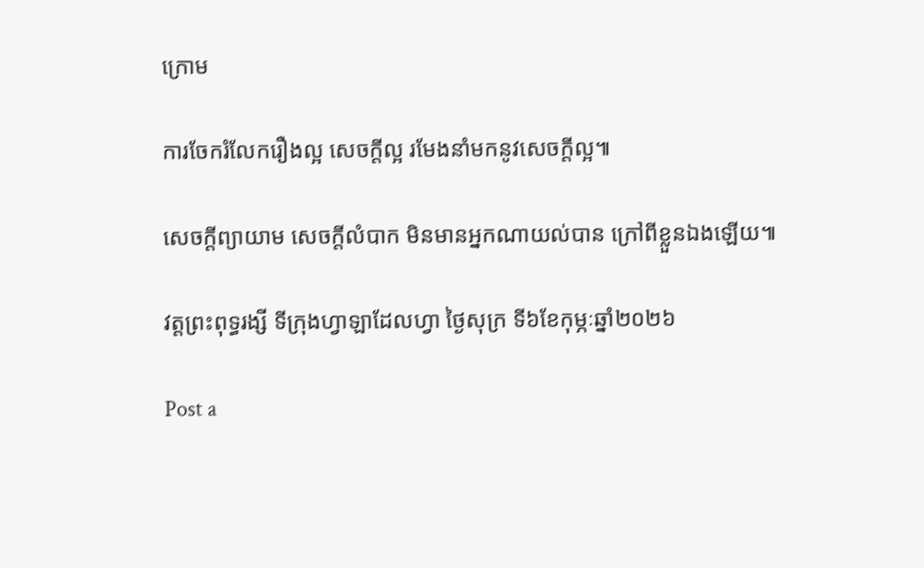ក្រោម

ការចែករំលែករឿងល្អ សេចក្តីល្អ រមែងនាំមកនូវសេចក្តីល្អ៕

សេចក្តីព្យាយាម សេចក្តីលំបាក មិនមានអ្នកណាយល់បាន ក្រៅពីខ្លួនឯងឡើយ៕

វត្តព្រះពុទ្ធរង្សី ទីក្រុងហ្វាឡាដែលហ្វា ថ្ងៃសុក្រ ទី៦ខែកុម្ភៈឆ្នាំ២០២៦

Post a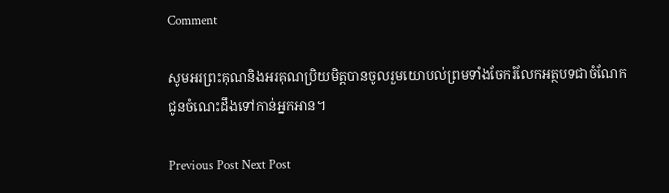Comment

សូមអរព្រះគុណនិងអរគុណប្រិយមិត្តបានចូលរួមយោបល់ព្រមទាំងចែករំលែកអត្ថបទជាចំណែកជូនចំណេះដឹងទៅកាន់អ្នកអាន។

Previous Post Next Post